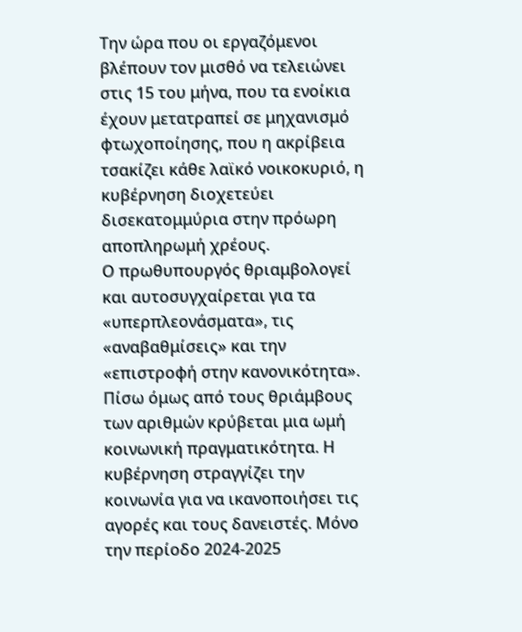Την ώρα που οι εργαζόμενοι βλέπουν τον μισθό να τελειώνει στις 15 του μήνα, που τα ενοίκια έχουν μετατραπεί σε μηχανισμό φτωχοποίησης, που η ακρίβεια τσακίζει κάθε λαϊκό νοικοκυριό, η κυβέρνηση διοχετεύει δισεκατομμύρια στην πρόωρη αποπληρωμή χρέους.
Ο πρωθυπουργός θριαμβολογεί και αυτοσυγχαίρεται για τα «υπερπλεονάσματα», τις «αναβαθμίσεις» και την «επιστροφή στην κανονικότητα». Πίσω όμως από τους θριάμβους των αριθμών κρύβεται μια ωμή κοινωνική πραγματικότητα. Η κυβέρνηση στραγγίζει την κοινωνία για να ικανοποιήσει τις αγορές και τους δανειστές. Μόνο την περίοδο 2024-2025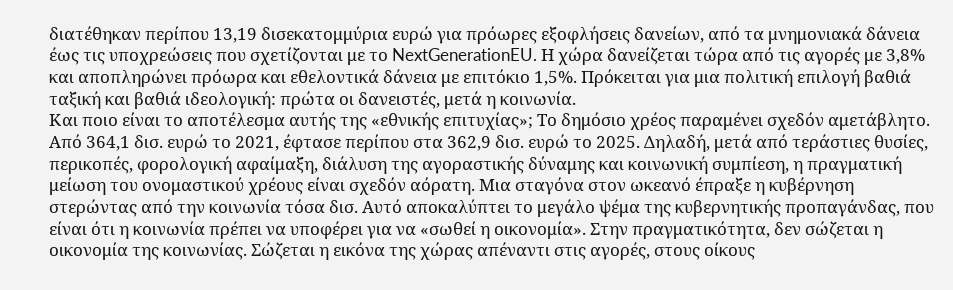διατέθηκαν περίπου 13,19 δισεκατομμύρια ευρώ για πρόωρες εξοφλήσεις δανείων, από τα μνημονιακά δάνεια έως τις υποχρεώσεις που σχετίζονται με το NextGenerationEU. Η χώρα δανείζεται τώρα από τις αγορές με 3,8% και αποπληρώνει πρόωρα και εθελοντικά δάνεια με επιτόκιο 1,5%. Πρόκειται για μια πολιτική επιλογή βαθιά ταξική και βαθιά ιδεολογική: πρώτα οι δανειστές, μετά η κοινωνία.
Και ποιο είναι το αποτέλεσμα αυτής της «εθνικής επιτυχίας»; Το δημόσιο χρέος παραμένει σχεδόν αμετάβλητο. Από 364,1 δισ. ευρώ το 2021, έφτασε περίπου στα 362,9 δισ. ευρώ το 2025. Δηλαδή, μετά από τεράστιες θυσίες, περικοπές, φορολογική αφαίμαξη, διάλυση της αγοραστικής δύναμης και κοινωνική συμπίεση, η πραγματική μείωση του ονομαστικού χρέους είναι σχεδόν αόρατη. Μια σταγόνα στον ωκεανό έπραξε η κυβέρνηση στερώντας από την κοινωνία τόσα δισ. Αυτό αποκαλύπτει το μεγάλο ψέμα της κυβερνητικής προπαγάνδας, που είναι ότι η κοινωνία πρέπει να υποφέρει για να «σωθεί η οικονομία». Στην πραγματικότητα, δεν σώζεται η οικονομία της κοινωνίας. Σώζεται η εικόνα της χώρας απέναντι στις αγορές, στους οίκους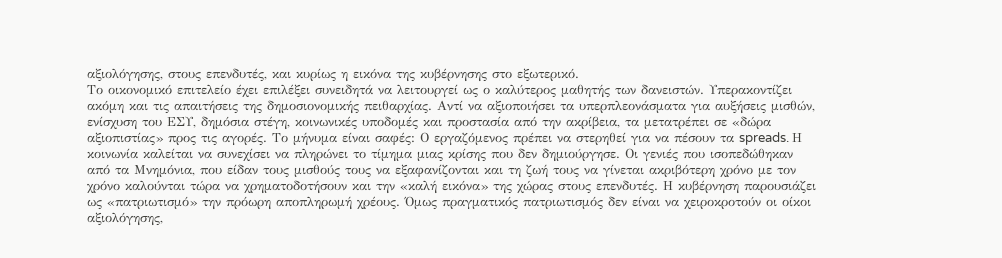αξιολόγησης, στους επενδυτές, και κυρίως η εικόνα της κυβέρνησης στο εξωτερικό.
Το οικονομικό επιτελείο έχει επιλέξει συνειδητά να λειτουργεί ως ο καλύτερος μαθητής των δανειστών. Υπερακοντίζει ακόμη και τις απαιτήσεις της δημοσιονομικής πειθαρχίας. Αντί να αξιοποιήσει τα υπερπλεονάσματα για αυξήσεις μισθών, ενίσχυση του ΕΣΥ, δημόσια στέγη, κοινωνικές υποδομές και προστασία από την ακρίβεια, τα μετατρέπει σε «δώρα αξιοπιστίας» προς τις αγορές. Το μήνυμα είναι σαφές: Ο εργαζόμενος πρέπει να στερηθεί για να πέσουν τα spreads. Η κοινωνία καλείται να συνεχίσει να πληρώνει το τίμημα μιας κρίσης που δεν δημιούργησε. Οι γενιές που ισοπεδώθηκαν από τα Μνημόνια, που είδαν τους μισθούς τους να εξαφανίζονται και τη ζωή τους να γίνεται ακριβότερη χρόνο με τον χρόνο καλούνται τώρα να χρηματοδοτήσουν και την «καλή εικόνα» της χώρας στους επενδυτές. Η κυβέρνηση παρουσιάζει ως «πατριωτισμό» την πρόωρη αποπληρωμή χρέους. Όμως πραγματικός πατριωτισμός δεν είναι να χειροκροτούν οι οίκοι αξιολόγησης,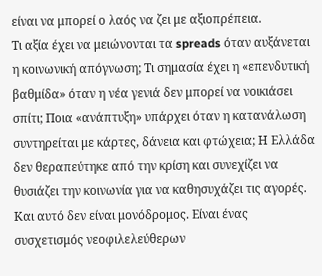είναι να μπορεί ο λαός να ζει με αξιοπρέπεια.
Τι αξία έχει να μειώνονται τα spreads όταν αυξάνεται η κοινωνική απόγνωση; Τι σημασία έχει η «επενδυτική βαθμίδα» όταν η νέα γενιά δεν μπορεί να νοικιάσει σπίτι; Ποια «ανάπτυξη» υπάρχει όταν η κατανάλωση συντηρείται με κάρτες, δάνεια και φτώχεια; Η Ελλάδα δεν θεραπεύτηκε από την κρίση και συνεχίζει να θυσιάζει την κοινωνία για να καθησυχάζει τις αγορές. Και αυτό δεν είναι μονόδρομος. Είναι ένας συσχετισμός νεοφιλελεύθερων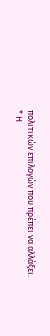πολιτικών επιλογών που πρέπει να αλλάξει.
* Η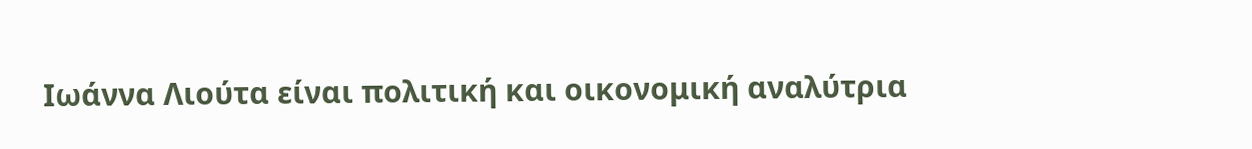Ιωάννα Λιούτα είναι πολιτική και οικονομική αναλύτρια